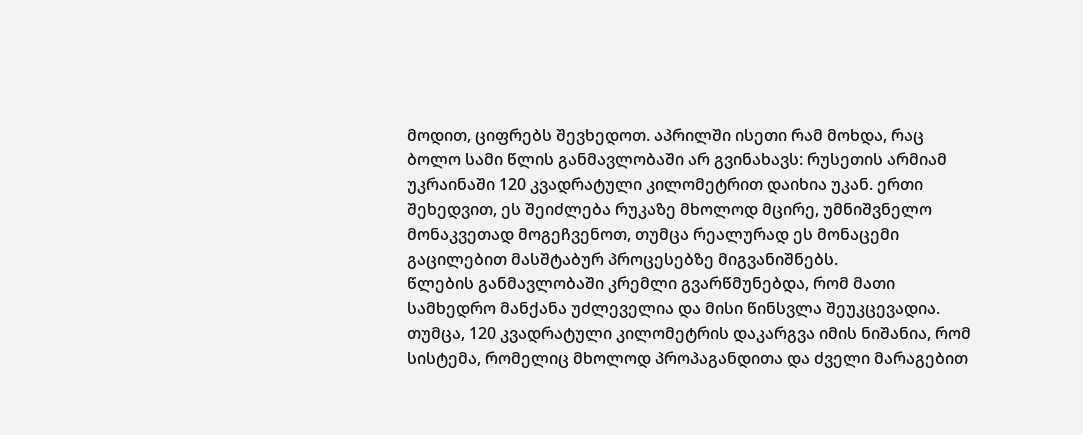მოდით, ციფრებს შევხედოთ. აპრილში ისეთი რამ მოხდა, რაც ბოლო სამი წლის განმავლობაში არ გვინახავს: რუსეთის არმიამ უკრაინაში 120 კვადრატული კილომეტრით დაიხია უკან. ერთი შეხედვით, ეს შეიძლება რუკაზე მხოლოდ მცირე, უმნიშვნელო მონაკვეთად მოგეჩვენოთ, თუმცა რეალურად ეს მონაცემი გაცილებით მასშტაბურ პროცესებზე მიგვანიშნებს.
წლების განმავლობაში კრემლი გვარწმუნებდა, რომ მათი სამხედრო მანქანა უძლეველია და მისი წინსვლა შეუკცევადია. თუმცა, 120 კვადრატული კილომეტრის დაკარგვა იმის ნიშანია, რომ სისტემა, რომელიც მხოლოდ პროპაგანდითა და ძველი მარაგებით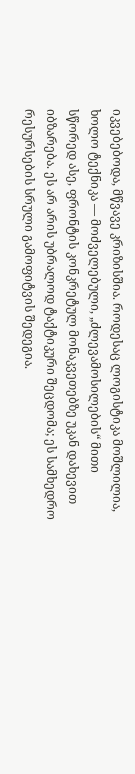იკვებებოდა, მწვავე კრიზისშია. როდესაც ლოგისტიკა მოშლილია, ხოლო ტექნიკა — მოძველებული, „ძლევამოსილების“ მითი სწორედ ასე, ფრონტის კონკრეტულ მონაკვეთებზე უკან დახევით იბზარება. ეს არ არის უბრალოდ ტაქტიკური შეცდომა; ეს სამხედრო რესურსების სრული გამოფიტვის შედეგია.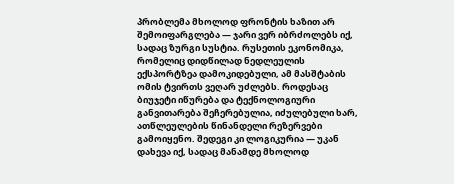პრობლემა მხოლოდ ფრონტის ხაზით არ შემოიფარგლება — ჯარი ვერ იბრძოლებს იქ, სადაც ზურგი სუსტია. რუსეთის ეკონომიკა, რომელიც დიდწილად ნედლეულის ექსპორტზეა დამოკიდებული, ამ მასშტაბის ომის ტვირთს ვეღარ უძლებს. როდესაც ბიუჯეტი იწურება და ტექნოლოგიური განვითარება შეჩერებულია, იძულებული ხარ, ათწლეულების წინანდელი რეზერვები გამოიყენო. შედეგი კი ლოგიკურია — უკან დახევა იქ, სადაც მანამდე მხოლოდ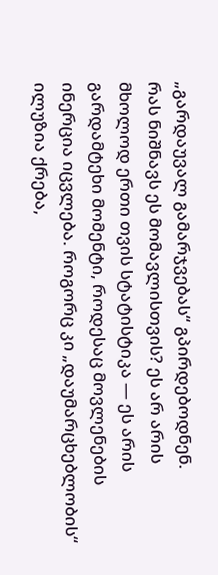„გარდაუვალ გამარჯვებას“ გპირდებოდნენ.
რას ნიშნავს ეს მომავლისთვის? ეს არ არის მხოლოდ ერთი თვის სტატისტიკა — ეს არის გარდამტეხი მომენტი, როდესაც მოვლენების ინერცია იცვლება. როგორც კი „დაუმარცხებლობის“ ილუზია ქრება,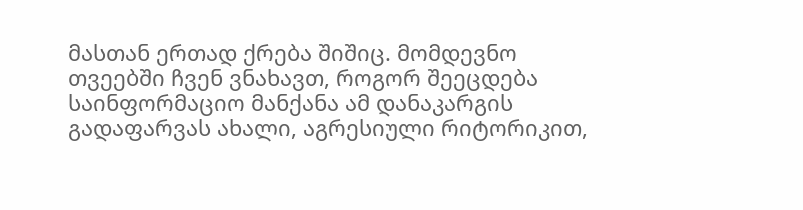მასთან ერთად ქრება შიშიც. მომდევნო თვეებში ჩვენ ვნახავთ, როგორ შეეცდება საინფორმაციო მანქანა ამ დანაკარგის გადაფარვას ახალი, აგრესიული რიტორიკით,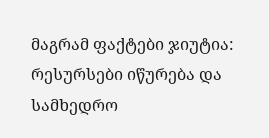მაგრამ ფაქტები ჯიუტია: რესურსები იწურება და სამხედრო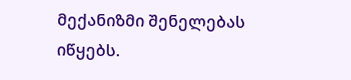მექანიზმი შენელებას იწყებს.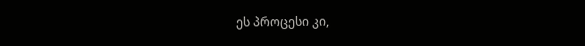ეს პროცესი კი,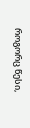როგორც წესი,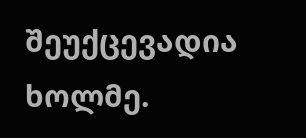შეუქცევადია ხოლმე.